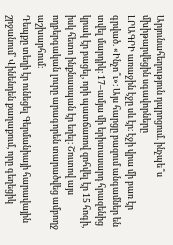Արյունահեղություն դպրոցում. ինչպե՞ս մխիթարվեցին սգավորները
ԼՐԱԳՐԻ առաջին էջը սև էր։ էջի վրա մի բառ էր գրված. «Ինչո՞ւ»։ Այս հարցը բազում անգամներ են տվել մարդիկ։ 17–ամյա մի երիտասարդ հրազենից կրակ էր բացել, որի պատճառով զոհվել էր 15 հոգի, իսկ հետո ինքնասպան էր եղել։ Շուտով այս ողբերգական լուրը արագորեն տարածվեց ամբողջ աշխարհում։
Դեպքը տեղի էր ունեցել Գերմանիայի հարավային շրջանում՝ Վինենդեն քաղաքում, որը գեղեցիկ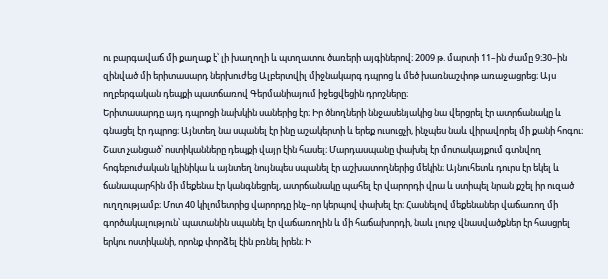ու բարգավաճ մի քաղաք է՝ լի խաղողի և պտղատու ծառերի այգիներով։ 2009 թ. մարտի 11–ին ժամը 9։30–ին զինված մի երիտասարդ ներխուժեց Ալբերտվիլ միջնակարգ դպրոց և մեծ խառնաշփոթ առաջացրեց։ Այս ողբերգական դեպքի պատճառով Գերմանիայում իջեցվեցին դրոշները։
Երիտասարդը այդ դպրոցի նախկին սաներից էր։ Իր ծնողների ննջասենյակից նա վերցրել էր ատրճանակը և գնացել էր դպրոց։ Այնտեղ նա սպանել էր ինը աշակերտի և երեք ուսուցչի, ինչպես նաև վիրավորել մի քանի հոգու։ Շատ չանցած՝ ոստիկանները դեպքի վայր էին հասել։ Մարդասպանը փախել էր մոտակայքում գտնվող հոգեբուժական կլինիկա և այնտեղ նույնպես սպանել էր աշխատողներից մեկին։ Այնուհետև դուրս էր եկել և ճանապարհին մի մեքենա էր կանգնեցրել, ատրճանակը պահել էր վարորդի վրա և ստիպել նրան քշել իր ուզած ուղղությամբ։ Մոտ 40 կիլոմետրից վարորդը ինչ–որ կերպով փախել էր։ Հասնելով մեքենաներ վաճառող մի գործակալություն՝ պատանին սպանել էր վաճառողին և մի հաճախորդի, նաև լուրջ վնասվածքներ էր հասցրել երկու ոստիկանի, որոնք փորձել էին բռնել իրեն։ Ի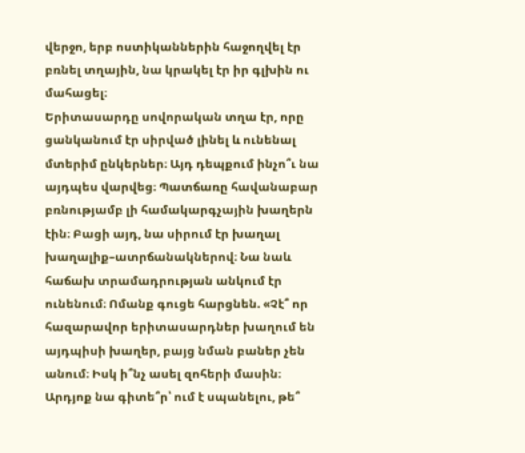վերջո, երբ ոստիկաններին հաջողվել էր բռնել տղային, նա կրակել էր իր գլխին ու մահացել։
Երիտասարդը սովորական տղա էր, որը ցանկանում էր սիրված լինել և ունենալ մտերիմ ընկերներ։ Այդ դեպքում ինչո՞ւ նա այդպես վարվեց։ Պատճառը հավանաբար բռնությամբ լի համակարգչային խաղերն էին։ Բացի այդ, նա սիրում էր խաղալ խաղալիք–ատրճանակներով։ Նա նաև հաճախ տրամադրության անկում էր ունենում։ Ոմանք գուցե հարցնեն. «Չէ՞ որ հազարավոր երիտասարդներ խաղում են այդպիսի խաղեր, բայց նման բաներ չեն անում։ Իսկ ի՞նչ ասել զոհերի մասին։ Արդյոք նա գիտե՞ր՝ ում է սպանելու, թե՞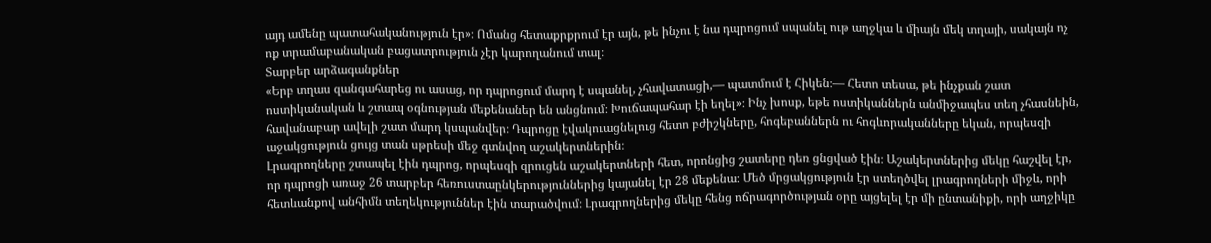այդ ամենը պատահականություն էր»։ Ոմանց հետաքրքրում էր այն, թե ինչու է նա դպրոցում սպանել ութ աղջկա և միայն մեկ տղայի, սակայն ոչ ոք տրամաբանական բացատրություն չէր կարողանում տալ։
Տարբեր արձագանքներ
«Երբ տղաս զանգահարեց ու ասաց, որ դպրոցում մարդ է սպանել, չհավատացի,— պատմում է Հիկեն։— Հետո տեսա, թե ինչքան շատ ոստիկանական և շտապ օգնության մեքենաներ են անցնում։ Խուճապահար էի եղել»։ Ինչ խոսք, եթե ոստիկաններն անմիջապես տեղ չհասնեին, հավանաբար ավելի շատ մարդ կսպանվեր։ Դպրոցը էվակուացնելուց հետո բժիշկները, հոգեբաններն ու հոգևորականները եկան, որպեսզի աջակցություն ցույց տան սթրեսի մեջ գտնվող աշակերտներին։
Լրագրողները շտապել էին դպրոց, որպեսզի զրուցեն աշակերտների հետ, որոնցից շատերը դեռ ցնցված էին։ Աշակերտներից մեկը հաշվել էր, որ դպրոցի առաջ 26 տարբեր հեռուստաընկերություններից կայանել էր 28 մեքենա։ Մեծ մրցակցություն էր ստեղծվել լրագրողների միջև, որի հետևանքով անհիմն տեղեկություններ էին տարածվում։ Լրագրողներից մեկը հենց ոճրագործության օրը այցելել էր մի ընտանիքի, որի աղջիկը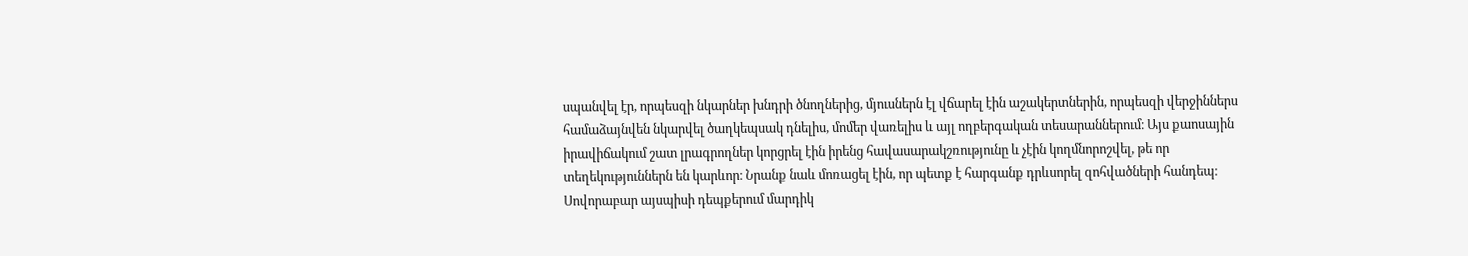սպանվել էր, որպեսզի նկարներ խնդրի ծնողներից, մյուսներն էլ վճարել էին աշակերտներին, որպեսզի վերջիններս համաձայնվեն նկարվել ծաղկեպսակ դնելիս, մոմեր վառելիս և այլ ողբերգական տեսարաններում։ Այս քաոսային իրավիճակում շատ լրագրողներ կորցրել էին իրենց հավասարակշռությունը և չէին կողմնորոշվել, թե որ տեղեկություններն են կարևոր։ Նրանք նաև մոռացել էին, որ պետք է հարգանք դրևսորել զոհվածների հանդեպ։
Սովորաբար այսպիսի դեպքերում մարդիկ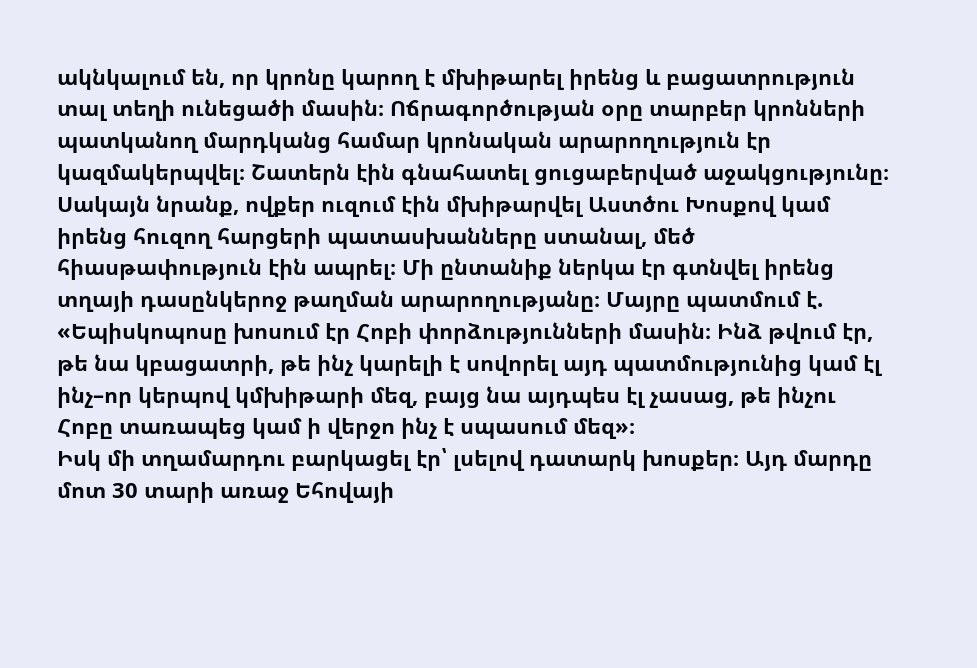ակնկալում են, որ կրոնը կարող է մխիթարել իրենց և բացատրություն տալ տեղի ունեցածի մասին։ Ոճրագործության օրը տարբեր կրոնների պատկանող մարդկանց համար կրոնական արարողություն էր կազմակերպվել։ Շատերն էին գնահատել ցուցաբերված աջակցությունը։ Սակայն նրանք, ովքեր ուզում էին մխիթարվել Աստծու Խոսքով կամ իրենց հուզող հարցերի պատասխանները ստանալ, մեծ հիասթափություն էին ապրել։ Մի ընտանիք ներկա էր գտնվել իրենց տղայի դասընկերոջ թաղման արարողությանը։ Մայրը պատմում է. «Եպիսկոպոսը խոսում էր Հոբի փորձությունների մասին։ Ինձ թվում էր, թե նա կբացատրի, թե ինչ կարելի է սովորել այդ պատմությունից կամ էլ ինչ–որ կերպով կմխիթարի մեզ, բայց նա այդպես էլ չասաց, թե ինչու Հոբը տառապեց կամ ի վերջո ինչ է սպասում մեզ»։
Իսկ մի տղամարդու բարկացել էր՝ լսելով դատարկ խոսքեր։ Այդ մարդը մոտ 30 տարի առաջ Եհովայի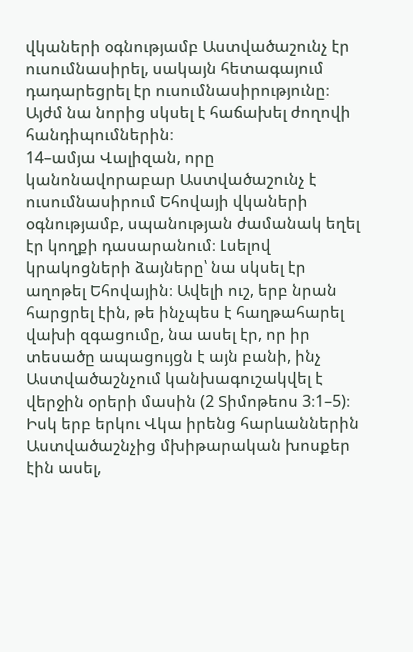վկաների օգնությամբ Աստվածաշունչ էր ուսումնասիրել, սակայն հետագայում դադարեցրել էր ուսումնասիրությունը։ Այժմ նա նորից սկսել է հաճախել ժողովի հանդիպումներին։
14–ամյա Վալիզան, որը կանոնավորաբար Աստվածաշունչ է ուսումնասիրում Եհովայի վկաների օգնությամբ, սպանության ժամանակ եղել էր կողքի դասարանում։ Լսելով կրակոցների ձայները՝ նա սկսել էր աղոթել Եհովային։ Ավելի ուշ, երբ նրան հարցրել էին, թե ինչպես է հաղթահարել վախի զգացումը, նա ասել էր, որ իր տեսածը ապացույցն է այն բանի, ինչ Աստվածաշնչում կանխագուշակվել է վերջին օրերի մասին (2 Տիմոթեոս 3։1–5)։ Իսկ երբ երկու Վկա իրենց հարևաններին Աստվածաշնչից մխիթարական խոսքեր էին ասել,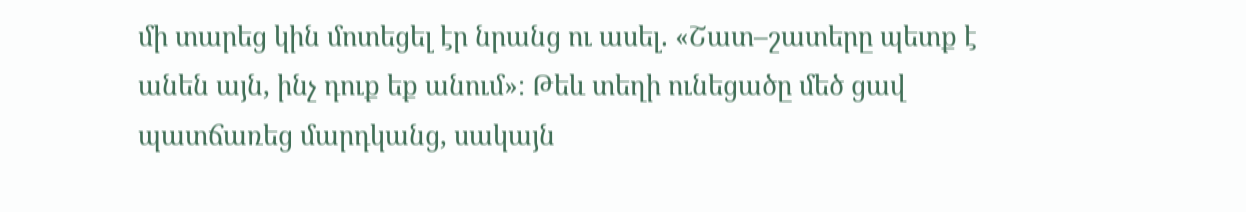մի տարեց կին մոտեցել էր նրանց ու ասել. «Շատ–շատերը պետք է անեն այն, ինչ դուք եք անում»։ Թեև տեղի ունեցածը մեծ ցավ պատճառեց մարդկանց, սակայն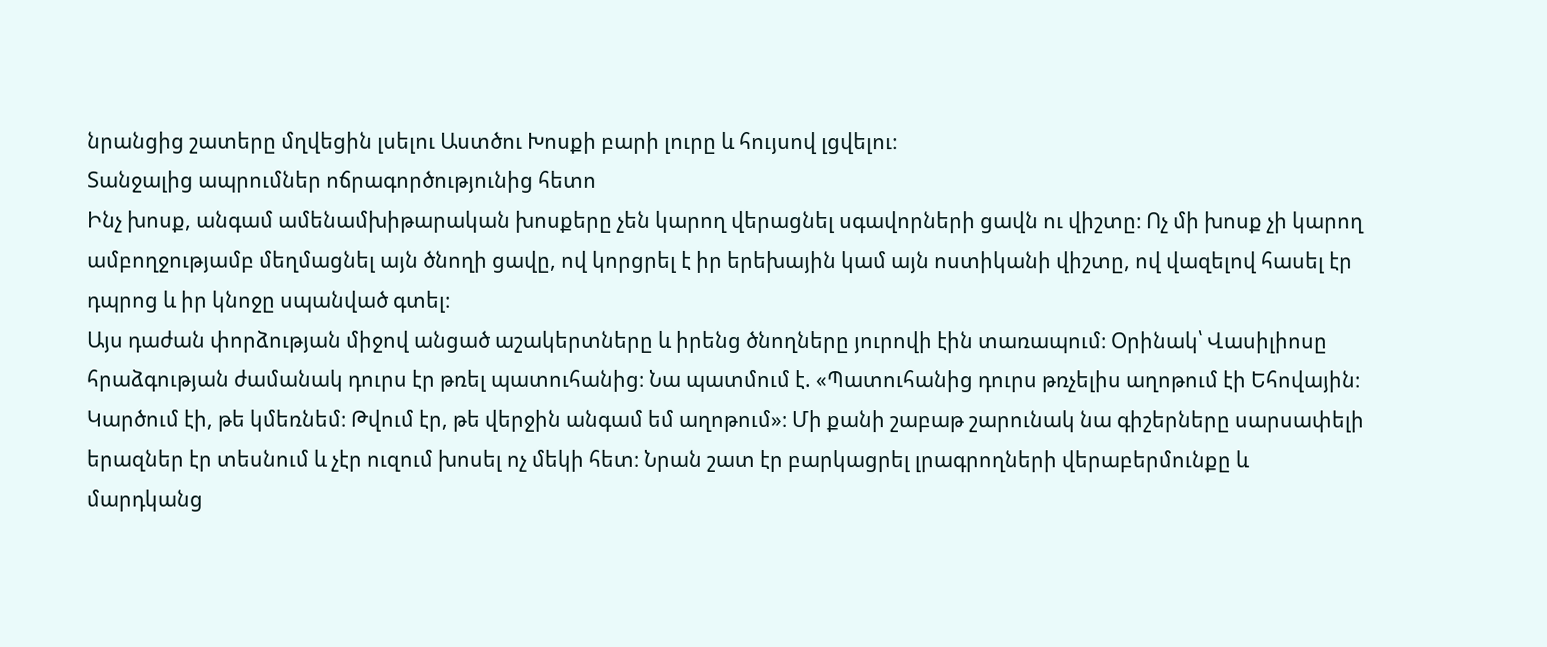նրանցից շատերը մղվեցին լսելու Աստծու Խոսքի բարի լուրը և հույսով լցվելու։
Տանջալից ապրումներ ոճրագործությունից հետո
Ինչ խոսք, անգամ ամենամխիթարական խոսքերը չեն կարող վերացնել սգավորների ցավն ու վիշտը։ Ոչ մի խոսք չի կարող ամբողջությամբ մեղմացնել այն ծնողի ցավը, ով կորցրել է իր երեխային կամ այն ոստիկանի վիշտը, ով վազելով հասել էր դպրոց և իր կնոջը սպանված գտել։
Այս դաժան փորձության միջով անցած աշակերտները և իրենց ծնողները յուրովի էին տառապում։ Օրինակ՝ Վասիլիոսը հրաձգության ժամանակ դուրս էր թռել պատուհանից։ Նա պատմում է. «Պատուհանից դուրս թռչելիս աղոթում էի Եհովային։ Կարծում էի, թե կմեռնեմ։ Թվում էր, թե վերջին անգամ եմ աղոթում»։ Մի քանի շաբաթ շարունակ նա գիշերները սարսափելի երազներ էր տեսնում և չէր ուզում խոսել ոչ մեկի հետ։ Նրան շատ էր բարկացրել լրագրողների վերաբերմունքը և մարդկանց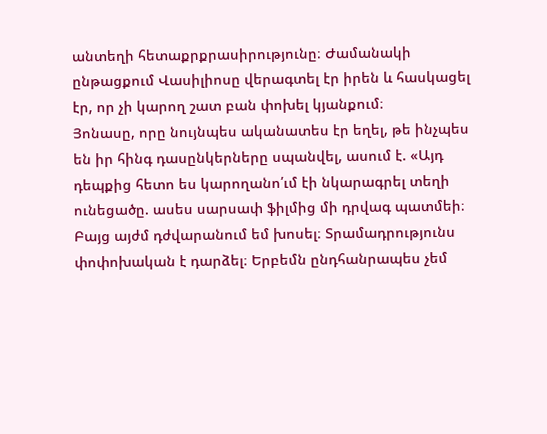անտեղի հետաքրքրասիրությունը։ Ժամանակի ընթացքում Վասիլիոսը վերագտել էր իրեն և հասկացել էր, որ չի կարող շատ բան փոխել կյանքում։
Յոնասը, որը նույնպես ականատես էր եղել, թե ինչպես են իր հինգ դասընկերները սպանվել, ասում է. «Այդ դեպքից հետո ես կարողանո՛ւմ էի նկարագրել տեղի ունեցածը. ասես սարսափ ֆիլմից մի դրվագ պատմեի։ Բայց այժմ դժվարանում եմ խոսել։ Տրամադրությունս փոփոխական է դարձել։ Երբեմն ընդհանրապես չեմ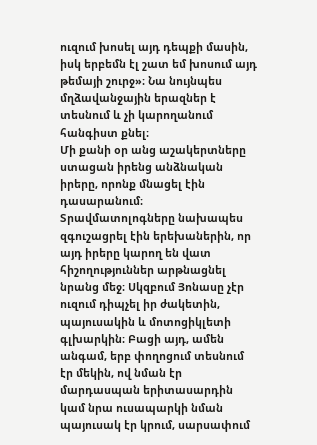ուզում խոսել այդ դեպքի մասին, իսկ երբեմն էլ շատ եմ խոսում այդ թեմայի շուրջ»։ Նա նույնպես մղձավանջային երազներ է տեսնում և չի կարողանում հանգիստ քնել։
Մի քանի օր անց աշակերտները ստացան իրենց անձնական իրերը, որոնք մնացել էին դասարանում։ Տրավմատոլոգները նախապես զգուշացրել էին երեխաներին, որ այդ իրերը կարող են վատ հիշողություններ արթնացնել նրանց մեջ։ Սկզբում Յոնասը չէր ուզում դիպչել իր ժակետին, պայուսակին և մոտոցիկլետի գլխարկին։ Բացի այդ, ամեն անգամ, երբ փողոցում տեսնում էր մեկին, ով նման էր մարդասպան երիտասարդին կամ նրա ուսապարկի նման պայուսակ էր կրում, սարսափում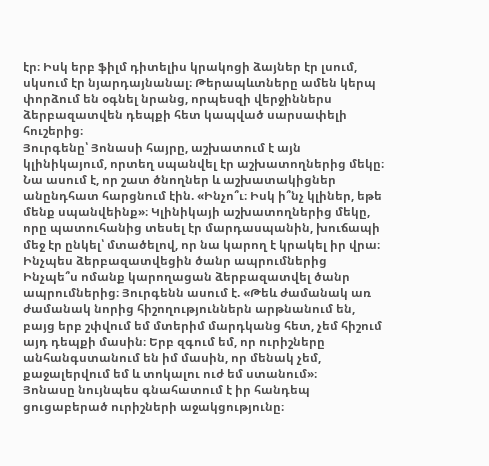էր։ Իսկ երբ ֆիլմ դիտելիս կրակոցի ձայներ էր լսում, սկսում էր նյարդայնանալ։ Թերապևտները ամեն կերպ փորձում են օգնել նրանց, որպեսզի վերջիններս ձերբազատվեն դեպքի հետ կապված սարսափելի հուշերից։
Յուրգենը՝ Յոնասի հայրը, աշխատում է այն կլինիկայում, որտեղ սպանվել էր աշխատողներից մեկը։ Նա ասում է, որ շատ ծնողներ և աշխատակիցներ անընդհատ հարցնում էին. «Ինչո՞ւ։ Իսկ ի՞նչ կլիներ, եթե մենք սպանվեինք»։ Կլինիկայի աշխատողներից մեկը, որը պատուհանից տեսել էր մարդասպանին, խուճապի մեջ էր ընկել՝ մտածելով, որ նա կարող է կրակել իր վրա։
Ինչպես ձերբազատվեցին ծանր ապրումներից
Ինչպե՞ս ոմանք կարողացան ձերբազատվել ծանր ապրումներից։ Յուրգենն ասում է. «Թեև ժամանակ առ ժամանակ նորից հիշողություններն արթնանում են, բայց երբ շփվում եմ մտերիմ մարդկանց հետ, չեմ հիշում այդ դեպքի մասին։ Երբ զգում եմ, որ ուրիշները անհանգստանում են իմ մասին, որ մենակ չեմ, քաջալերվում եմ և տոկալու ուժ եմ ստանում»։
Յոնասը նույնպես գնահատում է իր հանդեպ ցուցաբերած ուրիշների աջակցությունը։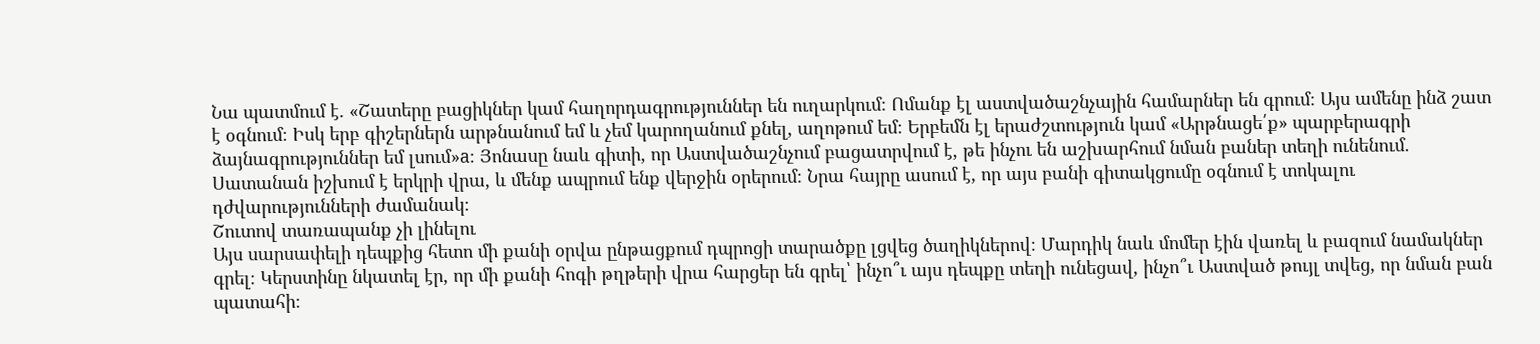Նա պատմում է. «Շատերը բացիկներ կամ հաղորդագրություններ են ուղարկում։ Ոմանք էլ աստվածաշնչային համարներ են գրում։ Այս ամենը ինձ շատ է օգնում։ Իսկ երբ գիշերներն արթնանում եմ և չեմ կարողանում քնել, աղոթում եմ։ Երբեմն էլ երաժշտություն կամ «Արթնացե՛ք» պարբերագրի ձայնագրություններ եմ լսում»a։ Յոնասը նաև գիտի, որ Աստվածաշնչում բացատրվում է, թե ինչու են աշխարհում նման բաներ տեղի ունենում. Սատանան իշխում է երկրի վրա, և մենք ապրում ենք վերջին օրերում։ Նրա հայրը ասում է, որ այս բանի գիտակցումը օգնում է տոկալու դժվարությունների ժամանակ։
Շուտով տառապանք չի լինելու
Այս սարսափելի դեպքից հետո մի քանի օրվա ընթացքում դպրոցի տարածքը լցվեց ծաղիկներով։ Մարդիկ նաև մոմեր էին վառել և բազում նամակներ գրել։ Կերստինը նկատել էր, որ մի քանի հոգի թղթերի վրա հարցեր են գրել՝ ինչո՞ւ այս դեպքը տեղի ունեցավ, ինչո՞ւ Աստված թույլ տվեց, որ նման բան պատահի։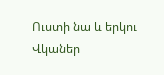Ուստի նա և երկու Վկաներ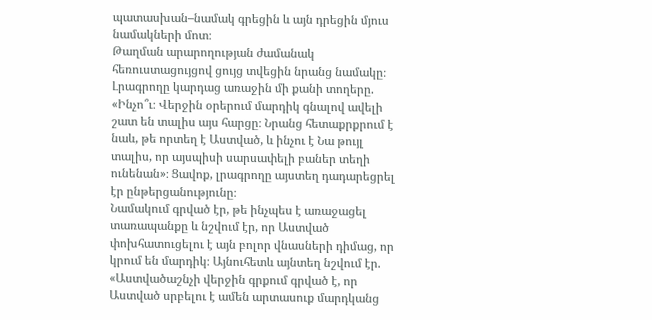պատասխան–նամակ գրեցին և այն դրեցին մյուս նամակների մոտ։
Թաղման արարողության ժամանակ հեռուստացույցով ցույց տվեցին նրանց նամակը։ Լրագրողը կարդաց առաջին մի քանի տողերը. «Ինչո՞ւ։ Վերջին օրերում մարդիկ գնալով ավելի շատ են տալիս այս հարցը։ Նրանց հետաքրքրում է նաև, թե որտեղ է Աստված, և ինչու է Նա թույլ տալիս, որ այսպիսի սարսափելի բաներ տեղի ունենան»։ Ցավոք, լրագրողը այստեղ դադարեցրել էր ընթերցանությունը։
Նամակում գրված էր, թե ինչպես է առաջացել տառապանքը և նշվում էր, որ Աստված փոխհատուցելու է այն բոլոր վնասների դիմաց, որ կրում են մարդիկ։ Այնուհետև այնտեղ նշվում էր. «Աստվածաշնչի վերջին գրքում գրված է, որ Աստված սրբելու է ամեն արտասուք մարդկանց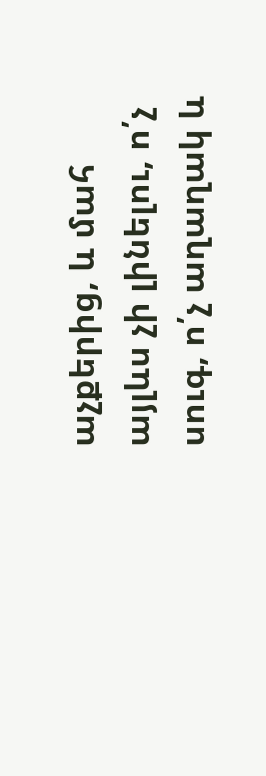աչքերից, և մահ այլևս չի լինելու, ո՛չ սուգ, ո՛չ աղաղակ և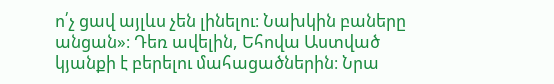ո՛չ ցավ այլևս չեն լինելու։ Նախկին բաները անցան»։ Դեռ ավելին, Եհովա Աստված կյանքի է բերելու մահացածներին։ Նրա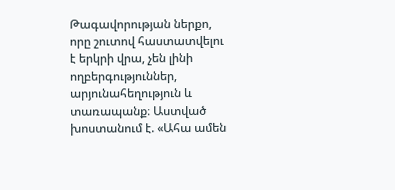Թագավորության ներքո, որը շուտով հաստատվելու է երկրի վրա, չեն լինի ողբերգություններ, արյունահեղություն և տառապանք։ Աստված խոստանում է. «Ահա ամեն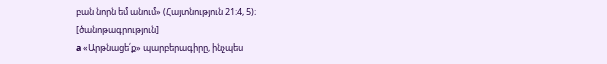բան նորն եմ անում» (Հայտնություն 21։4, 5)։
[ծանոթագրություն]
a «Արթնացե՛ք» պարբերագիրը, ինչպես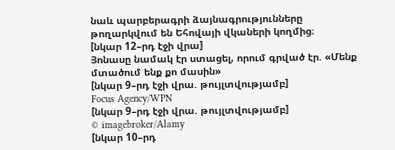նաև պարբերագրի ձայնագրությունները թողարկվում են Եհովայի վկաների կողմից։
[նկար 12–րդ էջի վրա]
Յոնասը նամակ էր ստացել, որում գրված էր. «Մենք մտածում ենք քո մասին»
[նկար 9–րդ էջի վրա. թույլտվությամբ]
Focus Agency/WPN
[նկար 9–րդ էջի վրա. թույլտվությամբ]
© imagebroker/Alamy
[նկար 10–րդ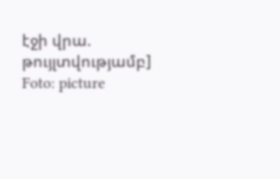էջի վրա. թույլտվությամբ]
Foto: picture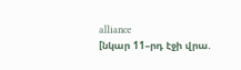alliance
[նկար 11–րդ էջի վրա.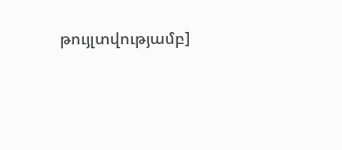թույլտվությամբ]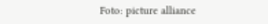Foto: picture alliance